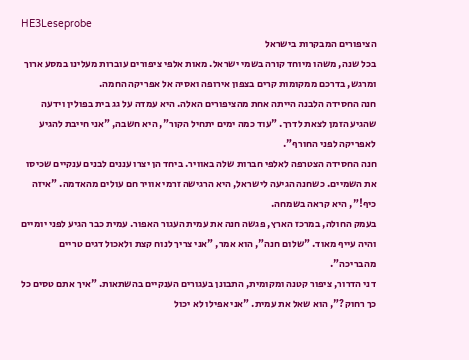HE3Leseprobe
הציפורים המבקרות בישראל
בכל שנה, משהו מיוחד קורה בשמי ישראל. מאות אלפי ציפורים עוברות מעלינו במסע ארוך ומרגש, בדרכם ממקומות קרים בצפון אירופה ואסיה אל אפריקה החמה.
חנה החסידה הלבנה הייתה אחת מהציפורים האלה. היא עמדה על גג בית בפולין וידעה שהגיע הזמן לצאת לדרך. "עוד כמה ימים יתחיל הקור", היא חשבה, "אני חייבת להגיע לאפריקה לפני החורף".
חנה החסידה הצטרפה לאלפי חברות שלה באוויר. ביחד הן יצרו עננים לבנים ענקיים שכיסו את השמיים. כשחנה הגיעה לישראל, היא הרגישה זרמי אוויר חם עולים מהאדמה. "איזה כיף!", היא קראה בשמחה.
בעמק החולה, במרכז הארץ, פגשה חנה את עמית העגור האפור. עמית כבר הגיע לפני יומיים והיה עייף מאוד. "שלום חנה", הוא אמר, "אני צריך לנוח קצת ולאכול דגים טריים מהבריכה".
דני הדרור, ציפור קטנה ומקומית, התבונן בעגורים הענקיים בהשתאות. "איך אתם טסים כל כך רחוק?", הוא שאל את עמית. "אני אפילו לא יכול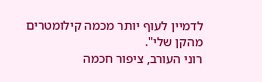לדמיין לעוף יותר מכמה קילומטרים מהקן שלי".
רוני העורב, ציפור חכמה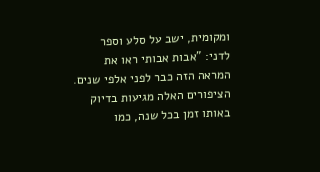ומקומית, ישב על סלע וספר לדני: "אבות אבותי ראו את המראה הזה כבר לפני אלפי שנים. הציפורים האלה מגיעות בדיוק באותו זמן בכל שנה, כמו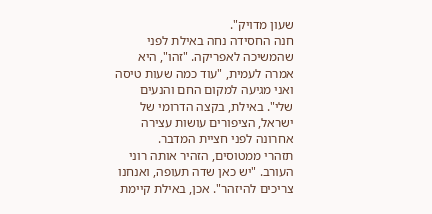שעון מדויק".
חנה החסידה נחה באילת לפני שהמשיכה לאפריקה. "זהו", היא אמרה לעמית, "עוד כמה שעות טיסה ואני מגיעה למקום החם והנעים שלי". באילת, בקצה הדרומי של ישראל, הציפורים עושות עצירה אחרונה לפני חציית המדבר.
תזהרי ממטוסים, הזהיר אותה רוני העורב. "יש כאן שדה תעופה, ואנחנו צריכים להיזהר". אכן, באילת קיימת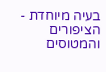בעיה מיוחדת - הציפורים והמטוסים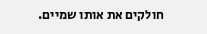חולקים את אותו שמיים.